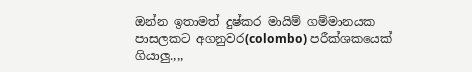ඔන්න ඉතාමත් දුෂ්කර මායිම් ගම්මානයක පාසලකට අගනුවර(colombo) පරීක්ශකයෙක් ගියාලු.,,,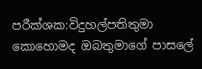පරීක්ශක:විදුහල්පතිතුමා කොහොමද ඔබතුමාගේ පාසලේ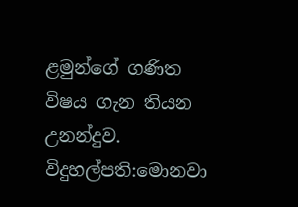ළමුන්ගේ ගණිත විෂය ගැන තියන උනන්දුව.
විදුහල්පති:මොනවා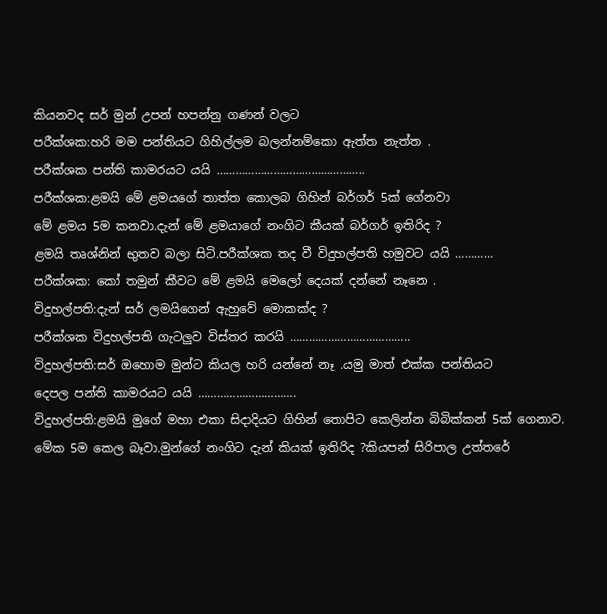කියනවද සර් මුන් උපන් හපන්නු ගණන් වලට
පරීක්ශක:හරි මම පන්තියට ගිහිල්ලම බලන්නම්කො ඇත්ත නැත්ත .
පරීක්ශක පන්ති කාමරයට යයි ………………………………………..
පරීක්ශක:ළමයි මේ ළමයගේ තාත්ත කොලබ ගිහින් බර්ගර් 5ක් ගේනවා
මේ ළමය 5ම කනවා.දැන් මේ ළමයාගේ නංගිට කීයක් බර්ගර් ඉතිරිද ?
ළමයි තෘශ්නින් භුතව බලා සිටි.පරීක්ශක තද වී විදුහල්පති හමුවට යයි …………
පරීක්ශක: කෝ තමුන් කීවට මේ ළමයි මෙලෝ දෙයක් දන්නේ නෑනෙ .
විදුහල්පති:දැන් සර් ලමයිගෙන් ඇහුවේ මොකක්ද ?
පරීක්ශක විදුහල්පති ගැටලුව විස්තර කරයි ………………………………..
විදුහල්පති:සර් ඔහොම මුන්ට කියල හරි යන්නේ නෑ .යමු මාත් එක්ක පන්තියට
දෙපල පන්ති කාමරයට යයි ………………………….
විදුහල්පති:ළමයි මුගේ මහා එකා සිදාදියට ගිහින් තොපිට කෙලින්න බිබික්කන් 5ක් ගෙනාව.
මේක 5ම කෙල බෑවා.මුන්ගේ නංගිට දැන් කියක් ඉතිරිද ?කියපන් සිරිපාල උත්තරේ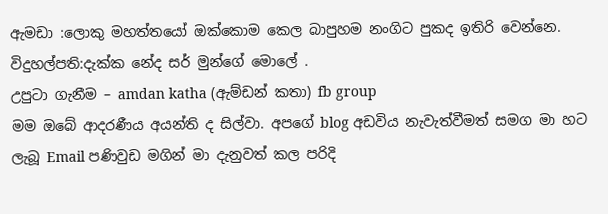ඇමඩා :ලොකු මහත්තයෝ ඔක්කොම කෙල බාපුහම නංගිට පුකද ඉතිරි වෙන්නෙ.
විදුහල්පති:දැක්ක නේද සර් මුන්ගේ මොලේ .
උපුටා ගැනීම – amdan katha (ඇම්ඩන් කතා) fb group
මම ඔබේ ආදරණීය අයන්ති ද සිල්වා. අපගේ blog අඩවිය නැවැත්වීමත් සමග මා හට ලැබූ Email පණිවුඩ මගින් මා දැනුවත් කල පරිදි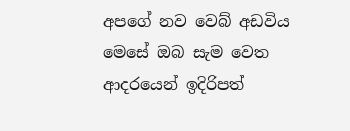අපගේ නව වෙබ් අඩවිය මෙසේ ඔබ සැම වෙත ආදරයෙන් ඉදිරිපත්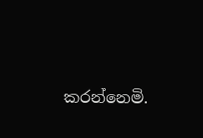කරන්නෙමි.